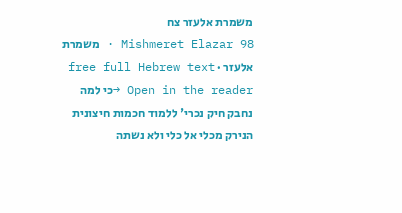משמרת אלעזר צח
Mishmeret Elazar 98 · משמרת אלעזר · free full Hebrew text
Open in the reader →כי למה נחבק חיק נכרי' ללמוד חכמות חיצונית הנירק מכלי אל כלי ולא נשתה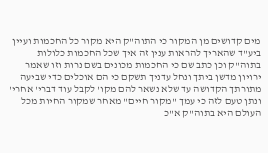מים קדושים מן המקור כי התוה"ק היא מקור כל החכמות ועיין ביע"ד שהאריך להראות ענין זה איך שכל החכמות כלולות בתוה"ק וכן כתב שם כי החכמות מכונים בשם נרות וזו שאמר ירויון מדשן ביתך ונחל עדניך תשקם כי הם אוכלים כדי שביעה מתורתך הקדושה עד שלא נשאר להם מקו' לקבל עוד דברי' אחרי' ונתן טעם לזה כי עמך "מקור חיים" מאחר שמקור החיות מכל העולם היא בתוה"ק א"כ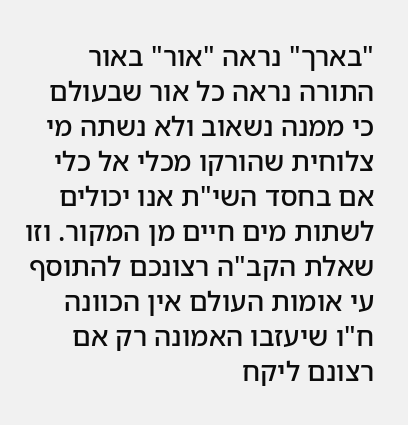"בארך" נראה "אור" באור התורה נראה כל אור שבעולם כי ממנה נשאוב ולא נשתה מי צלוחית שהורקו מכלי אל כלי אם בחסד השי"ת אנו יכולים לשתות מים חיים מן המקור. וזו שאלת הקב"ה רצונכם להתוסף עי אומות העולם אין הכוונה ח"ו שיעזבו האמונה רק אם רצונם ליקח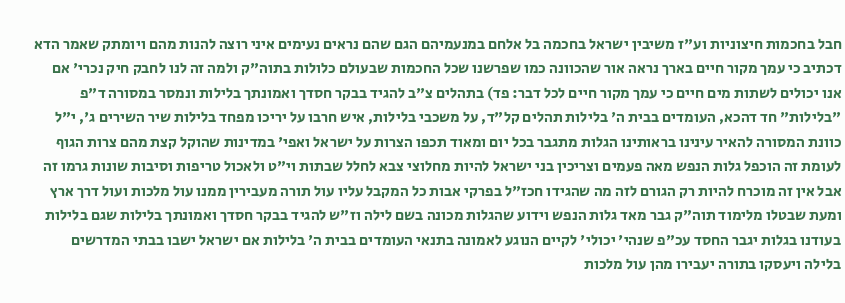חבל בחכמות חיצוניות וע"ז משיבין ישראל בחכמה בל אלחם במנעמיהם הגם שהם נראים נעימים איני רוצה להנות מהם ויומתק שאמר הדא דכתיב כי עמך מקור חיים בארך נראה אור שהכוונה כמו שפרשנו שכל החכמות שבעולם כלולות בתוה"ק ולמה זה לנו לחבק חיק נכרי' אם אנו יכולים לשתות מים חיים כי עמך מקור חיים לכל דבר: פד) בתהלים צ"ב להגיד בבקר חסדך ואמונתך בלילות ונמסר במסורה ד"פ "בלילות" חד דהכא, העומדים בבית ה' בלילות תהלים קל"ד, על משכבי בלילות, איש חרבו על יריכו מפחד בלילות שיר השירים ג', י"ל כוונת המסורה להאיר עינינו בראותינו הגלות מתגבר בכל יום ומאוד תכפו הצרות על ישראל ואפי' במדינות שהוקל קצת מהם צרות הגוף לעומת זה הוכפל גלות הנפש מאה פעמים וצריכין בני ישראל להיות מחלוצי צבא לחלל שבתות וי"ט ולאכול טריפות וסיבות שונות גרמו זה אבל אין זה מוכרח להיות רק הגורם לזה מה שהגידו חכז"ל בפרקי אבות כל המקבל עליו עול תורה מעבירין ממנו עול מלכות ועול דרך ארץ ומעת שבטלו מלימוד תוה"ק גבר מאד גלות הנפש וידוע שהגלות מכונה בשם לילה וז"ש להגיד בבקר חסדך ואמונתך בלילות שגם בלילות בעודנו בגלות יגבר החסד עכ"פ שנהי' יכולי' לקיים הנוגע לאמונה בתנאי העומדים בבית ה' בלילות אם ישראל ישבו בבתי המדרשים בלילה ויעסקו בתורה יעבירו מהן עול מלכות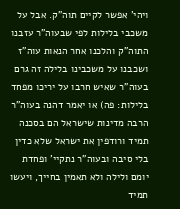ויהי' אפשר לקיים תוה"ק. אבל על משכבי בלילות לפי שבעוה"ר עזבנו התוה"ק והלכנו אחר הנאות עוה"ז ושכבנו על משכבינו בלילה זה גרם בעוה"ר שאיש חרבו על יריכו מפחד בלילות: פה) או יאמר דהנה בעוה"ר הרבה מדינות שישראל הם בסכנה תמיד ורודפין את ישראל שלא כדין בלי סיבה ובעוה"ר נתקיי' ופחדת יומם ולילה ולא תאמין בחייך, ויעשו תמיד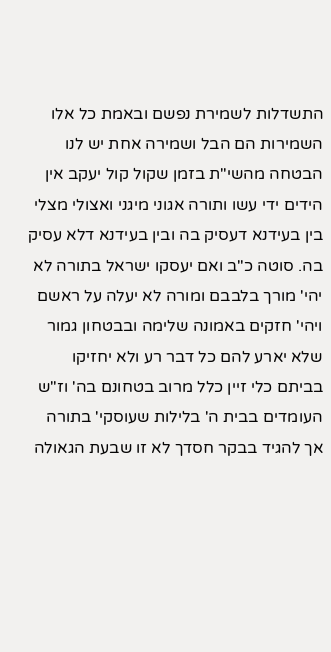התשדלות לשמירת נפשם ובאמת כל אלו השמירות הם הבל ושמירה אחת יש לנו הבטחה מהשי"ת בזמן שקול קול יעקב אין הידים ידי עשו ותורה אגוני מיגני ואצולי מצלי בין בעידנא דעסיק בה ובין בעידנא דלא עסיק בה. סוטה כ"ב ואם יעסקו ישראל בתורה לא יהי' מורך בלבבם ומורה לא יעלה על ראשם ויהי' חזקים באמונה שלימה ובבטחון גמור שלא יארע להם כל דבר רע ולא יחזיקו בביתם כלי זיין כלל מרוב בטחונם בה' וז"ש העומדים בבית ה' בלילות שעוסקי' בתורה אך להגיד בבקר חסדך לא זו שבעת הגאולה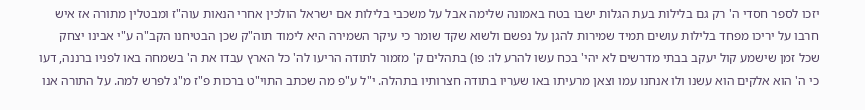יזכו לספר חסדי ה' רק גם בלילות בעת הגלות ישבו בטח באמונה שלימה אבל על משכבי בלילות אם ישראל הולכין אחרי הנאות עוה"ז ומבטלין מתורה אז איש חרבו על יריכו מפחד בלילות עושים תמיד שמירות להגן על נפשם ולשוא שקד שומר כי עיקר השמירה היא לימוד תוה"ק שכן הבטיחנו הקב"ה ע"י אבינו יצחק שכל זמן שישמע קול יעקב בבתי מדרשים לא יהי' בכח עשו להרע לו: פו) בתהלים ק' מזמור לתודה הריעו לה' כל הארץ עבדו את ה' בשמחה באו לפניו ברננה, דעו כי ה' הוא אלקים הוא עשנו ולו אנחנו עמו וצאן מרעיתו באו שעריו בתודה חצרותיו בתהלה. י"ל ע"פ מה שכתב התוי"ט ברכות פ"ז מ"ג לפרש למה. על התורה אנו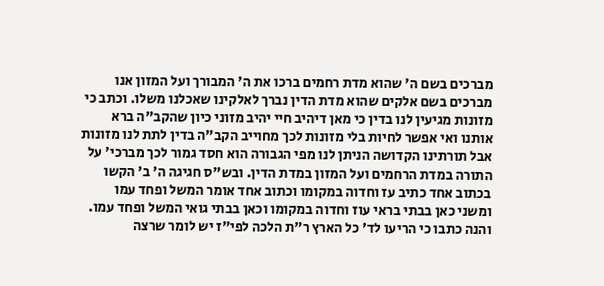מברכים בשם ה' שהוא מדת רחמים ברכו את ה' המבורך ועל המזון אנו מברכים בשם אלקים שהוא מדת הדין נברך לאלקינו שאכלנו משלו. וכתב כי מזונות מגיעין לנו בדין כי מאן דיהיב חיי יהיב מזוני כיון שהקב"ה ברא אותנו ואי אפשר לחיות בלי מזונות לכך מחוייב הקב"ה בדין לתת לנו מזונות אבל תורתינו הקדושה הניתן לנו מפי הגבורה הוא חסד גמור לכך מברכי' על התורה במדת הרחמים ועל המזון במדת הדין. ובש"ס חגיגה ה' ב' הקשו בכתוב אחד כתיב עז וחדוה במקומו וכתוב אחד אומר המשל ופחד עמו ומשני כאן בבתי בראי עוז וחדוה במקומו וכאן בבתי גואי המשל ופחד עמו. והנה כתבו כי הריעו לד' כל הארץ ר"ת הלכה לפי"ז יש לומר שרצה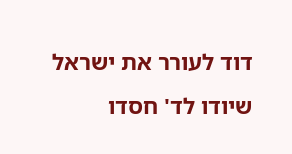דוד לעורר את ישראל שיודו לד' חסדו